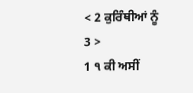< 2 ਕੁਰਿੰਥੀਆਂ ਨੂੰ 3 >
1 ੧ ਕੀ ਅਸੀਂ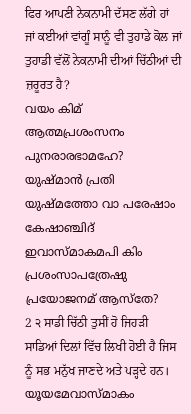ਫਿਰ ਆਪਣੀ ਨੇਕਨਾਮੀ ਦੱਸਣ ਲੱਗੇ ਹਾਂ ਜਾਂ ਕਈਆਂ ਵਾਂਗੂੰ ਸਾਨੂੰ ਵੀ ਤੁਹਾਡੇ ਕੋਲ ਜਾਂ ਤੁਹਾਡੀ ਵੱਲੋਂ ਨੇਕਨਾਮੀ ਦੀਆਂ ਚਿੱਠੀਆਂ ਦੀ ਜ਼ਰੂਰਤ ਹੈ?
വയം കിമ് ആത്മപ്രശംസനം പുനരാരഭാമഹേ? യുഷ്മാൻ പ്രതി യുഷ്മത്തോ വാ പരേഷാം കേഷാഞ്ചിദ് ഇവാസ്മാകമപി കിം പ്രശംസാപത്രേഷു പ്രയോജനമ് ആസ്തേ?
2 ੨ ਸਾਡੀ ਚਿੱਠੀ ਤੁਸੀਂ ਹੋ ਜਿਹੜੀ ਸਾਡਿਆਂ ਦਿਲਾਂ ਵਿੱਚ ਲਿਖੀ ਹੋਈ ਹੈ ਜਿਸ ਨੂੰ ਸਭ ਮਨੁੱਖ ਜਾਣਦੇ ਅਤੇ ਪੜ੍ਹਦੇ ਹਨ।
യൂയമേവാസ്മാകം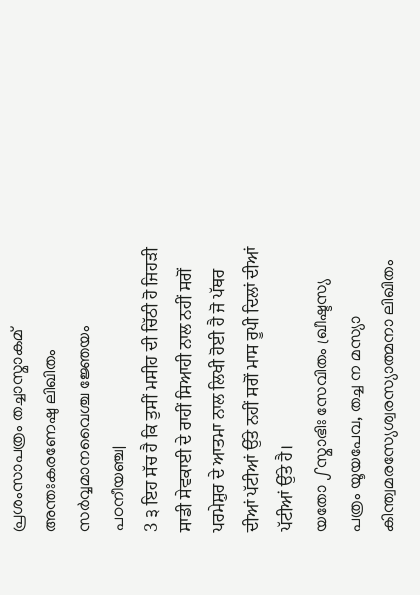പ്രശംസാപത്രം തച്ചാസ്മാകമ് അന്തഃകരണേഷു ലിഖിതം സർവ്വമാനവൈശ്ച ജ്ഞേയം പഠനീയഞ്ച|
3 ੩ ਇਹ ਸੱਚ ਹੈ ਕਿ ਤੁਸੀਂ ਮਸੀਹ ਦੀ ਚਿੱਠੀ ਹੋ ਜਿਹੜੀ ਸਾਡੀ ਸੇਵਕਾਈ ਦੇ ਰਾਹੀਂ ਸਿਆਹੀ ਨਾਲ ਨਹੀਂ ਸਗੋਂ ਪਰਮੇਸ਼ੁਰ ਦੇ ਆਤਮਾ ਨਾਲ ਲਿਖੀ ਹੋਈ ਹੈ ਜੋ ਪੱਥਰ ਦੀਆਂ ਪੱਟੀਆਂ ਉੱਤੇ ਨਹੀਂ ਸਗੋਂ ਮਾਸ ਰੂਪੀ ਦਿਲਾਂ ਦੀਆਂ ਪੱਟੀਆਂ ਉੱਤੇ ਹੈ।
യതോ ഽസ്മാഭിഃ സേവിതം ഖ്രീഷ്ടസ്യ പത്രം യൂയപേവ, തച്ച ന മസ്യാ കിന്ത്വമരസ്യേശ്വരസ്യാത്മനാ ലിഖിതം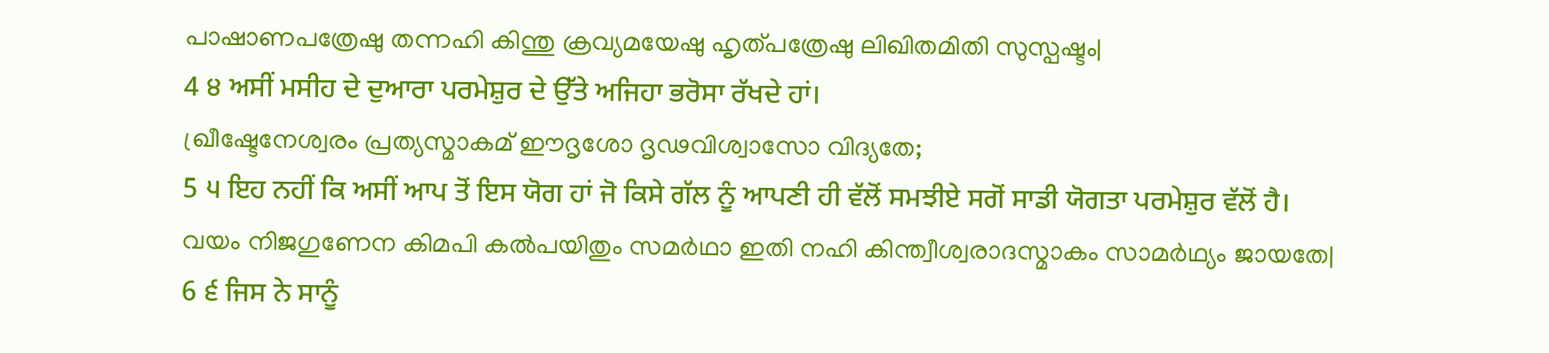പാഷാണപത്രേഷു തന്നഹി കിന്തു ക്രവ്യമയേഷു ഹൃത്പത്രേഷു ലിഖിതമിതി സുസ്പഷ്ടം|
4 ੪ ਅਸੀਂ ਮਸੀਹ ਦੇ ਦੁਆਰਾ ਪਰਮੇਸ਼ੁਰ ਦੇ ਉੱਤੇ ਅਜਿਹਾ ਭਰੋਸਾ ਰੱਖਦੇ ਹਾਂ।
ഖ്രീഷ്ടേനേശ്വരം പ്രത്യസ്മാകമ് ഈദൃശോ ദൃഢവിശ്വാസോ വിദ്യതേ;
5 ੫ ਇਹ ਨਹੀਂ ਕਿ ਅਸੀਂ ਆਪ ਤੋਂ ਇਸ ਯੋਗ ਹਾਂ ਜੋ ਕਿਸੇ ਗੱਲ ਨੂੰ ਆਪਣੀ ਹੀ ਵੱਲੋਂ ਸਮਝੀਏ ਸਗੋਂ ਸਾਡੀ ਯੋਗਤਾ ਪਰਮੇਸ਼ੁਰ ਵੱਲੋਂ ਹੈ।
വയം നിജഗുണേന കിമപി കൽപയിതും സമർഥാ ഇതി നഹി കിന്ത്വീശ്വരാദസ്മാകം സാമർഥ്യം ജായതേ|
6 ੬ ਜਿਸ ਨੇ ਸਾਨੂੰ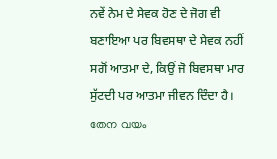ਨਵੇਂ ਨੇਮ ਦੇ ਸੇਵਕ ਹੋਣ ਦੇ ਜੋਗ ਵੀ ਬਣਾਇਆ ਪਰ ਬਿਵਸਥਾ ਦੇ ਸੇਵਕ ਨਹੀਂ ਸਗੋਂ ਆਤਮਾ ਦੇ, ਕਿਉਂ ਜੋ ਬਿਵਸਥਾ ਮਾਰ ਸੁੱਟਦੀ ਪਰ ਆਤਮਾ ਜੀਵਨ ਦਿੰਦਾ ਹੈ।
തേന വയം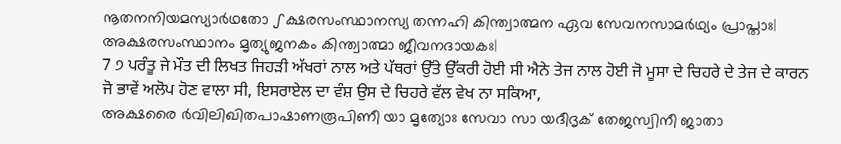നൂതനനിയമസ്യാർഥതോ ഽക്ഷരസംസ്ഥാനസ്യ തന്നഹി കിന്ത്വാത്മന ഏവ സേവനസാമർഥ്യം പ്രാപ്താഃ| അക്ഷരസംസ്ഥാനം മൃത്യുജനകം കിന്ത്വാത്മാ ജീവനദായകഃ|
7 ੭ ਪਰੰਤੂ ਜੇ ਮੌਤ ਦੀ ਲਿਖਤ ਜਿਹੜੀ ਅੱਖਰਾਂ ਨਾਲ ਅਤੇ ਪੱਥਰਾਂ ਉੱਤੇ ਉੱਕਰੀ ਹੋਈ ਸੀ ਐਨੇ ਤੇਜ ਨਾਲ ਹੋਈ ਜੋ ਮੂਸਾ ਦੇ ਚਿਹਰੇ ਦੇ ਤੇਜ ਦੇ ਕਾਰਨ ਜੋ ਭਾਵੇਂ ਅਲੋਪ ਹੋਣ ਵਾਲਾ ਸੀ, ਇਸਰਾਏਲ ਦਾ ਵੰਸ਼ ਉਸ ਦੇ ਚਿਹਰੇ ਵੱਲ ਵੇਖ ਨਾ ਸਕਿਆ,
അക്ഷരൈ ർവിലിഖിതപാഷാണരൂപിണീ യാ മൃത്യോഃ സേവാ സാ യദീദൃക് തേജസ്വിനീ ജാതാ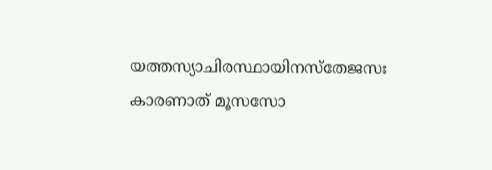യത്തസ്യാചിരസ്ഥായിനസ്തേജസഃ കാരണാത് മൂസസോ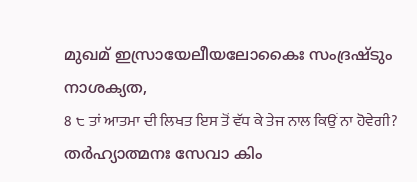മുഖമ് ഇസ്രായേലീയലോകൈഃ സംദ്രഷ്ടും നാശക്യത,
8 ੮ ਤਾਂ ਆਤਮਾ ਦੀ ਲਿਖਤ ਇਸ ਤੋਂ ਵੱਧ ਕੇ ਤੇਜ ਨਾਲ ਕਿਉਂ ਨਾ ਹੋਵੇਗੀ?
തർഹ്യാത്മനഃ സേവാ കിം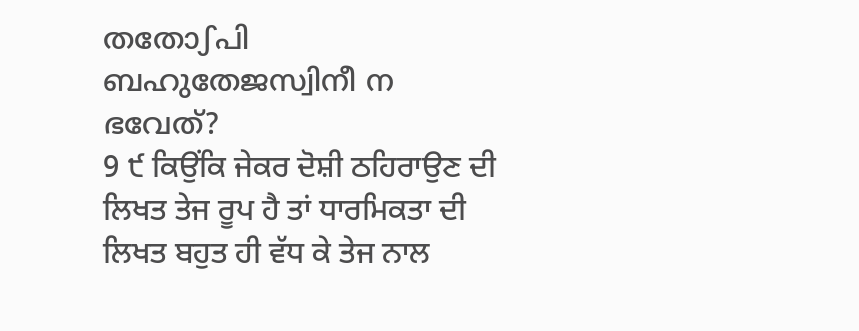തതോഽപി ബഹുതേജസ്വിനീ ന ഭവേത്?
9 ੯ ਕਿਉਂਕਿ ਜੇਕਰ ਦੋਸ਼ੀ ਠਹਿਰਾਉਣ ਦੀ ਲਿਖਤ ਤੇਜ ਰੂਪ ਹੈ ਤਾਂ ਧਾਰਮਿਕਤਾ ਦੀ ਲਿਖਤ ਬਹੁਤ ਹੀ ਵੱਧ ਕੇ ਤੇਜ ਨਾਲ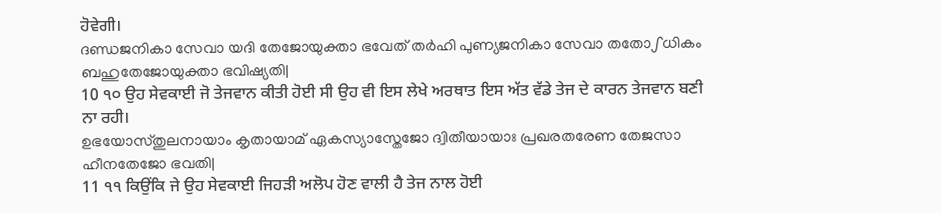ਹੋਵੇਗੀ।
ദണ്ഡജനികാ സേവാ യദി തേജോയുക്താ ഭവേത് തർഹി പുണ്യജനികാ സേവാ തതോഽധികം ബഹുതേജോയുക്താ ഭവിഷ്യതി|
10 ੧੦ ਉਹ ਸੇਵਕਾਈ ਜੋ ਤੇਜਵਾਨ ਕੀਤੀ ਹੋਈ ਸੀ ਉਹ ਵੀ ਇਸ ਲੇਖੇ ਅਰਥਾਤ ਇਸ ਅੱਤ ਵੱਡੇ ਤੇਜ ਦੇ ਕਾਰਨ ਤੇਜਵਾਨ ਬਣੀ ਨਾ ਰਹੀ।
ഉഭയോസ്തുലനായാം കൃതായാമ് ഏകസ്യാസ്തേജോ ദ്വിതീയായാഃ പ്രഖരതരേണ തേജസാ ഹീനതേജോ ഭവതി|
11 ੧੧ ਕਿਉਂਕਿ ਜੇ ਉਹ ਸੇਵਕਾਈ ਜਿਹੜੀ ਅਲੋਪ ਹੋਣ ਵਾਲੀ ਹੈ ਤੇਜ ਨਾਲ ਹੋਈ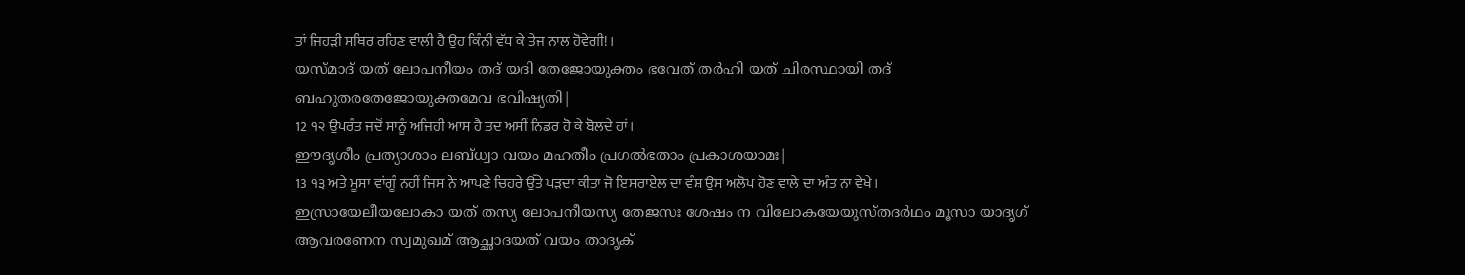ਤਾਂ ਜਿਹੜੀ ਸਥਿਰ ਰਹਿਣ ਵਾਲੀ ਹੈ ਉਹ ਕਿੰਨੀ ਵੱਧ ਕੇ ਤੇਜ ਨਾਲ ਹੋਵੇਗੀ!।
യസ്മാദ് യത് ലോപനീയം തദ് യദി തേജോയുക്തം ഭവേത് തർഹി യത് ചിരസ്ഥായി തദ് ബഹുതരതേജോയുക്തമേവ ഭവിഷ്യതി|
12 ੧੨ ਉਪਰੰਤ ਜਦੋਂ ਸਾਨੂੰ ਅਜਿਹੀ ਆਸ ਹੈ ਤਦ ਅਸੀਂ ਨਿਡਰ ਹੋ ਕੇ ਬੋਲਦੇ ਹਾਂ।
ഈദൃശീം പ്രത്യാശാം ലബ്ധ്വാ വയം മഹതീം പ്രഗൽഭതാം പ്രകാശയാമഃ|
13 ੧੩ ਅਤੇ ਮੂਸਾ ਵਾਂਗੂੰ ਨਹੀਂ ਜਿਸ ਨੇ ਆਪਣੇ ਚਿਹਰੇ ਉੱਤੇ ਪੜਦਾ ਕੀਤਾ ਜੋ ਇਸਰਾਏਲ ਦਾ ਵੰਸ਼ ਉਸ ਅਲੋਪ ਹੋਣ ਵਾਲੇ ਦਾ ਅੰਤ ਨਾ ਵੇਖੇ।
ഇസ്രായേലീയലോകാ യത് തസ്യ ലോപനീയസ്യ തേജസഃ ശേഷം ന വിലോകയേയുസ്തദർഥം മൂസാ യാദൃഗ് ആവരണേന സ്വമുഖമ് ആച്ഛാദയത് വയം താദൃക്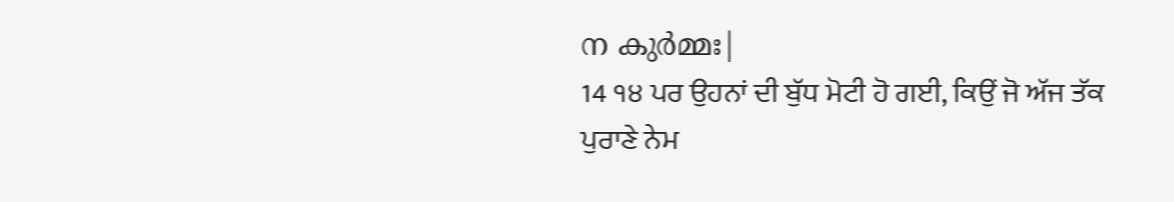ന കുർമ്മഃ|
14 ੧੪ ਪਰ ਉਹਨਾਂ ਦੀ ਬੁੱਧ ਮੋਟੀ ਹੋ ਗਈ, ਕਿਉਂ ਜੋ ਅੱਜ ਤੱਕ ਪੁਰਾਣੇ ਨੇਮ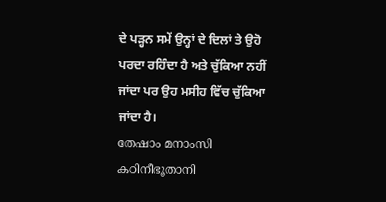ਦੇ ਪੜ੍ਹਨ ਸਮੇਂ ਉਨ੍ਹਾਂ ਦੇ ਦਿਲਾਂ ਤੇ ਉਹੋ ਪਰਦਾ ਰਹਿੰਦਾ ਹੈ ਅਤੇ ਚੁੱਕਿਆ ਨਹੀਂ ਜਾਂਦਾ ਪਰ ਉਹ ਮਸੀਹ ਵਿੱਚ ਚੁੱਕਿਆ ਜਾਂਦਾ ਹੈ।
തേഷാം മനാംസി കഠിനീഭൂതാനി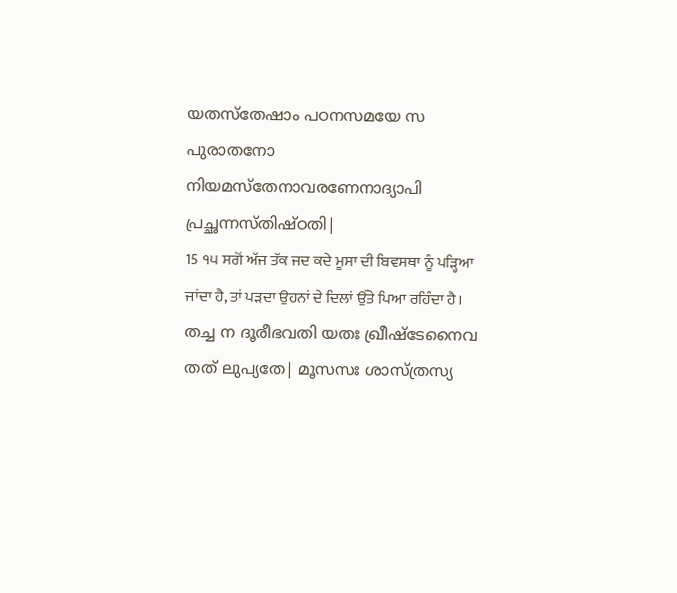യതസ്തേഷാം പഠനസമയേ സ പുരാതനോ നിയമസ്തേനാവരണേനാദ്യാപി പ്രച്ഛന്നസ്തിഷ്ഠതി|
15 ੧੫ ਸਗੋਂ ਅੱਜ ਤੱਕ ਜਦ ਕਦੇ ਮੂਸਾ ਦੀ ਬਿਵਸਥਾ ਨੂੰ ਪੜ੍ਹਿਆ ਜਾਂਦਾ ਹੈ, ਤਾਂ ਪੜਦਾ ਉਹਨਾਂ ਦੇ ਦਿਲਾਂ ਉੱਤੇ ਪਿਆ ਰਹਿੰਦਾ ਹੈ।
തച്ച ന ദൂരീഭവതി യതഃ ഖ്രീഷ്ടേനൈവ തത് ലുപ്യതേ| മൂസസഃ ശാസ്ത്രസ്യ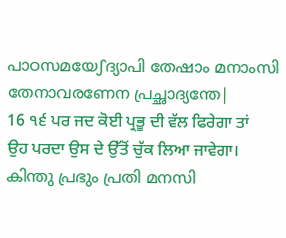പാഠസമയേഽദ്യാപി തേഷാം മനാംസി തേനാവരണേന പ്രച്ഛാദ്യന്തേ|
16 ੧੬ ਪਰ ਜਦ ਕੋਈ ਪ੍ਰਭੂ ਦੀ ਵੱਲ ਫਿਰੇਗਾ ਤਾਂ ਉਹ ਪਰਦਾ ਉਸ ਦੇ ਉੱਤੋਂ ਚੁੱਕ ਲਿਆ ਜਾਵੇਗਾ।
കിന്തു പ്രഭും പ്രതി മനസി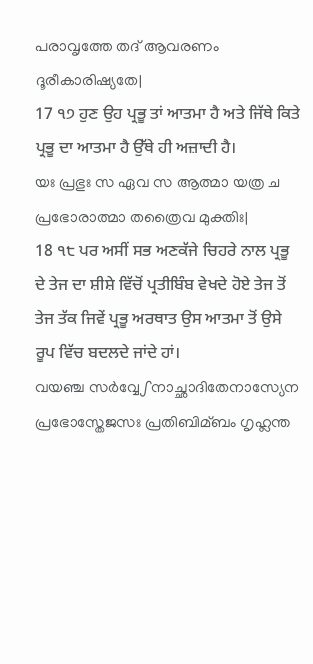പരാവൃത്തേ തദ് ആവരണം ദൂരീകാരിഷ്യതേ|
17 ੧੭ ਹੁਣ ਉਹ ਪ੍ਰਭੂ ਤਾਂ ਆਤਮਾ ਹੈ ਅਤੇ ਜਿੱਥੇ ਕਿਤੇ ਪ੍ਰਭੂ ਦਾ ਆਤਮਾ ਹੈ ਉੱਥੇ ਹੀ ਅਜ਼ਾਦੀ ਹੈ।
യഃ പ്രഭുഃ സ ഏവ സ ആത്മാ യത്ര ച പ്രഭോരാത്മാ തത്രൈവ മുക്തിഃ|
18 ੧੮ ਪਰ ਅਸੀਂ ਸਭ ਅਣਕੱਜੇ ਚਿਹਰੇ ਨਾਲ ਪ੍ਰਭੂ ਦੇ ਤੇਜ ਦਾ ਸ਼ੀਸ਼ੇ ਵਿੱਚੋਂ ਪ੍ਰਤੀਬਿੰਬ ਵੇਖਦੇ ਹੋਏ ਤੇਜ ਤੋਂ ਤੇਜ ਤੱਕ ਜਿਵੇਂ ਪ੍ਰਭੂ ਅਰਥਾਤ ਉਸ ਆਤਮਾ ਤੋਂ ਉਸੇ ਰੂਪ ਵਿੱਚ ਬਦਲਦੇ ਜਾਂਦੇ ਹਾਂ।
വയഞ്ച സർവ്വേഽനാച്ഛാദിതേനാസ്യേന പ്രഭോസ്തേജസഃ പ്രതിബിമ്ബം ഗൃഹ്ലന്ത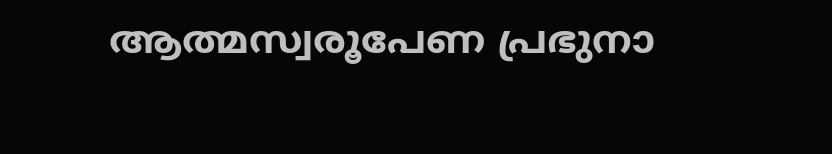ആത്മസ്വരൂപേണ പ്രഭുനാ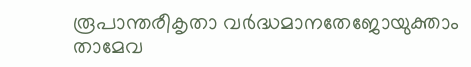രൂപാന്തരീകൃതാ വർദ്ധമാനതേജോയുക്താം താമേവ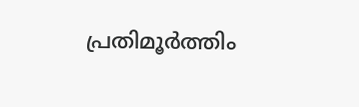പ്രതിമൂർത്തിം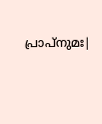പ്രാപ്നുമഃ|